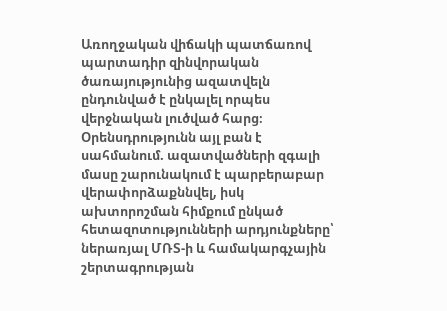Առողջական վիճակի պատճառով պարտադիր զինվորական ծառայությունից ազատվելն ընդունված է ընկալել որպես վերջնական լուծված հարց։ Օրենսդրությունն այլ բան է սահմանում. ազատվածների զգալի մասը շարունակում է պարբերաբար վերափորձաքննվել, իսկ ախտորոշման հիմքում ընկած հետազոտությունների արդյունքները՝ ներառյալ ՄՌՏ-ի և համակարգչային շերտագրության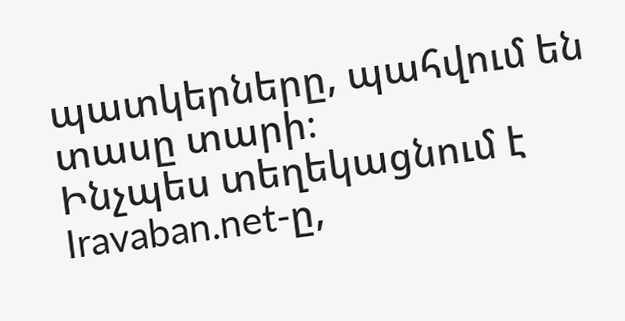պատկերները, պահվում են տասը տարի։
Ինչպես տեղեկացնում է Iravaban.net-ը,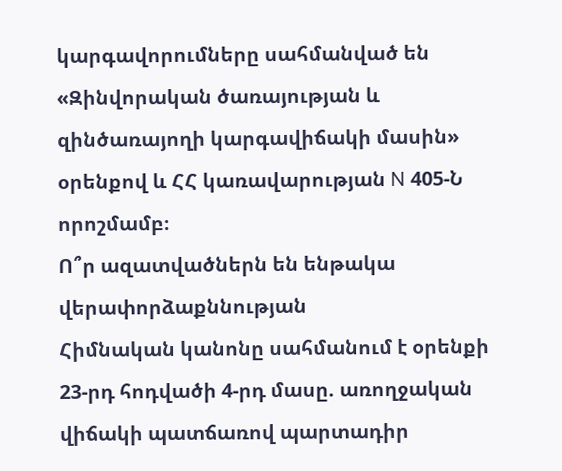կարգավորումները սահմանված են «Զինվորական ծառայության և զինծառայողի կարգավիճակի մասին» օրենքով և ՀՀ կառավարության N 405-Ն որոշմամբ։
Ո՞ր ազատվածներն են ենթակա վերափորձաքննության
Հիմնական կանոնը սահմանում է օրենքի 23-րդ հոդվածի 4-րդ մասը. առողջական վիճակի պատճառով պարտադիր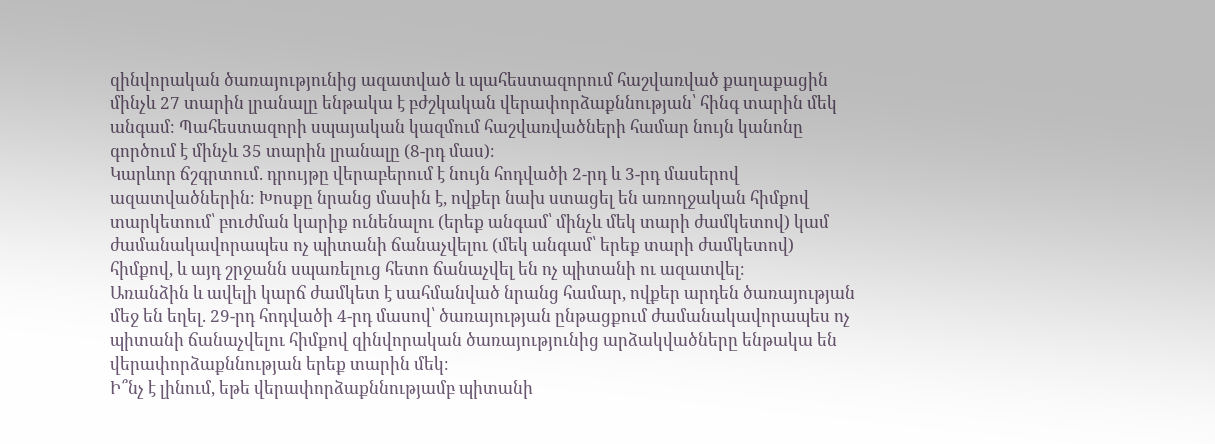զինվորական ծառայությունից ազատված և պահեստազորում հաշվառված քաղաքացին մինչև 27 տարին լրանալը ենթակա է բժշկական վերափորձաքննության՝ հինգ տարին մեկ անգամ։ Պահեստազորի սպայական կազմում հաշվառվածների համար նույն կանոնը գործում է մինչև 35 տարին լրանալը (8-րդ մաս)։
Կարևոր ճշգրտում. դրույթը վերաբերում է նույն հոդվածի 2-րդ և 3-րդ մասերով ազատվածներին։ Խոսքը նրանց մասին է, ովքեր նախ ստացել են առողջական հիմքով տարկետում՝ բուժման կարիք ունենալու (երեք անգամ՝ մինչև մեկ տարի ժամկետով) կամ ժամանակավորապես ոչ պիտանի ճանաչվելու (մեկ անգամ՝ երեք տարի ժամկետով) հիմքով, և այդ շրջանն սպառելուց հետո ճանաչվել են ոչ պիտանի ու ազատվել։
Առանձին և ավելի կարճ ժամկետ է սահմանված նրանց համար, ովքեր արդեն ծառայության մեջ են եղել. 29-րդ հոդվածի 4-րդ մասով՝ ծառայության ընթացքում ժամանակավորապես ոչ պիտանի ճանաչվելու հիմքով զինվորական ծառայությունից արձակվածները ենթակա են վերափորձաքննության երեք տարին մեկ։
Ի՞նչ է լինում, եթե վերափորձաքննությամբ պիտանի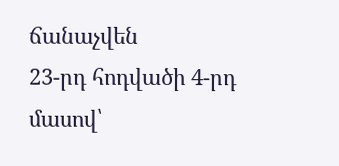ճանաչվեն
23-րդ հոդվածի 4-րդ մասով՝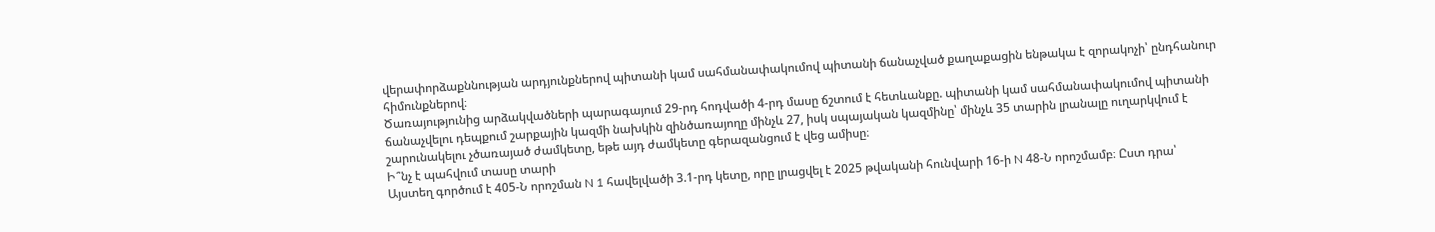վերափորձաքննության արդյունքներով պիտանի կամ սահմանափակումով պիտանի ճանաչված քաղաքացին ենթակա է զորակոչի՝ ընդհանուր հիմունքներով։
Ծառայությունից արձակվածների պարագայում 29-րդ հոդվածի 4-րդ մասը ճշտում է հետևանքը. պիտանի կամ սահմանափակումով պիտանի ճանաչվելու դեպքում շարքային կազմի նախկին զինծառայողը մինչև 27, իսկ սպայական կազմինը՝ մինչև 35 տարին լրանալը ուղարկվում է շարունակելու չծառայած ժամկետը, եթե այդ ժամկետը գերազանցում է վեց ամիսը։
Ի՞նչ է պահվում տասը տարի
Այստեղ գործում է 405-Ն որոշման N 1 հավելվածի 3.1-րդ կետը, որը լրացվել է 2025 թվականի հունվարի 16-ի N 48-Ն որոշմամբ։ Ըստ դրա՝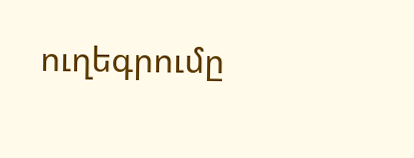ուղեգրումը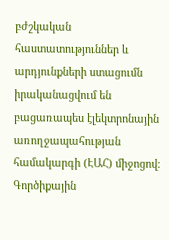բժշկական հաստատություններ և արդյունքների ստացումն իրականացվում են բացառապես էլեկտրոնային առողջապահության համակարգի (ԷԱՀ) միջոցով։
Գործիքային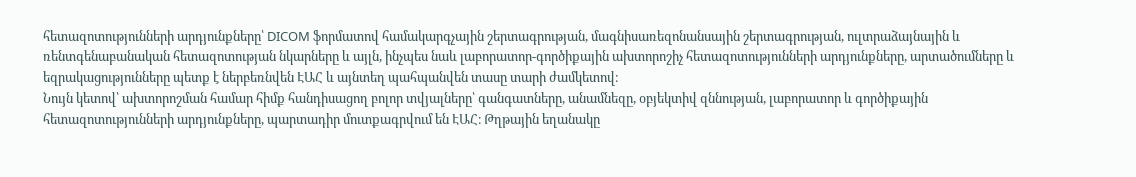հետազոտությունների արդյունքները՝ DICOM ֆորմատով համակարգչային շերտագրության, մագնիսառեզոնանսային շերտագրության, ուլտրաձայնային և ռենտգենաբանական հետազոտության նկարները և այլն, ինչպես նաև լաբորատոր-գործիքային ախտորոշիչ հետազոտությունների արդյունքները, արտածումները և եզրակացությունները պետք է ներբեռնվեն ԷԱՀ և այնտեղ պահպանվեն տասը տարի ժամկետով։
Նույն կետով՝ ախտորոշման համար հիմք հանդիսացող բոլոր տվյալները՝ գանգատները, անամնեզը, օբյեկտիվ զննության, լաբորատոր և գործիքային հետազոտությունների արդյունքները, պարտադիր մուտքագրվում են ԷԱՀ։ Թղթային եղանակը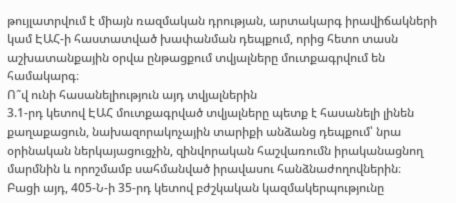թույլատրվում է միայն ռազմական դրության, արտակարգ իրավիճակների կամ ԷԱՀ-ի հաստատված խափանման դեպքում, որից հետո տասն աշխատանքային օրվա ընթացքում տվյալները մուտքագրվում են համակարգ։
Ո՞վ ունի հասանելիություն այդ տվյալներին
3.1-րդ կետով ԷԱՀ մուտքագրված տվյալները պետք է հասանելի լինեն քաղաքացուն, նախազորակոչային տարիքի անձանց դեպքում՝ նրա օրինական ներկայացուցչին, զինվորական հաշվառումն իրականացնող մարմնին և որոշմամբ սահմանված իրավասու հանձնաժողովներին։
Բացի այդ, 405-Ն-ի 35-րդ կետով բժշկական կազմակերպությունը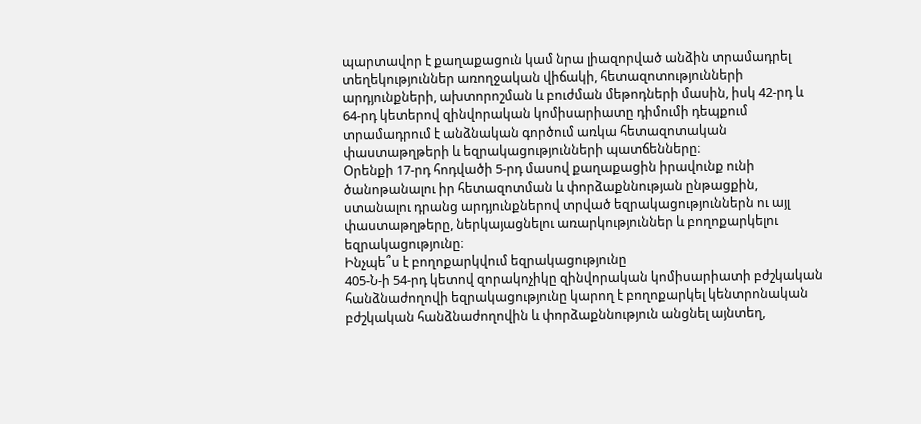պարտավոր է քաղաքացուն կամ նրա լիազորված անձին տրամադրել տեղեկություններ առողջական վիճակի, հետազոտությունների արդյունքների, ախտորոշման և բուժման մեթոդների մասին, իսկ 42-րդ և 64-րդ կետերով զինվորական կոմիսարիատը դիմումի դեպքում տրամադրում է անձնական գործում առկա հետազոտական փաստաթղթերի և եզրակացությունների պատճենները։
Օրենքի 17-րդ հոդվածի 5-րդ մասով քաղաքացին իրավունք ունի ծանոթանալու իր հետազոտման և փորձաքննության ընթացքին, ստանալու դրանց արդյունքներով տրված եզրակացություններն ու այլ փաստաթղթերը, ներկայացնելու առարկություններ և բողոքարկելու եզրակացությունը։
Ինչպե՞ս է բողոքարկվում եզրակացությունը
405-Ն-ի 54-րդ կետով զորակոչիկը զինվորական կոմիսարիատի բժշկական հանձնաժողովի եզրակացությունը կարող է բողոքարկել կենտրոնական բժշկական հանձնաժողովին և փորձաքննություն անցնել այնտեղ,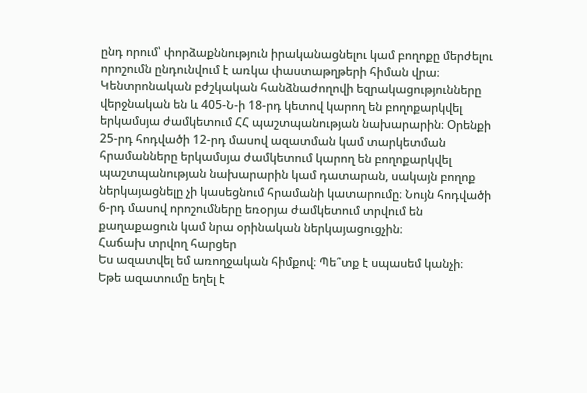ընդ որում՝ փորձաքննություն իրականացնելու կամ բողոքը մերժելու որոշումն ընդունվում է առկա փաստաթղթերի հիման վրա։
Կենտրոնական բժշկական հանձնաժողովի եզրակացությունները վերջնական են և 405-Ն-ի 18-րդ կետով կարող են բողոքարկվել երկամսյա ժամկետում ՀՀ պաշտպանության նախարարին։ Օրենքի 25-րդ հոդվածի 12-րդ մասով ազատման կամ տարկետման հրամանները երկամսյա ժամկետում կարող են բողոքարկվել պաշտպանության նախարարին կամ դատարան, սակայն բողոք ներկայացնելը չի կասեցնում հրամանի կատարումը։ Նույն հոդվածի 6-րդ մասով որոշումները եռօրյա ժամկետում տրվում են քաղաքացուն կամ նրա օրինական ներկայացուցչին։
Հաճախ տրվող հարցեր
Ես ազատվել եմ առողջական հիմքով։ Պե՞տք է սպասեմ կանչի։
Եթե ազատումը եղել է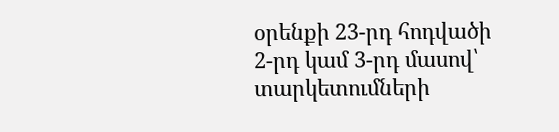օրենքի 23-րդ հոդվածի 2-րդ կամ 3-րդ մասով՝ տարկետումների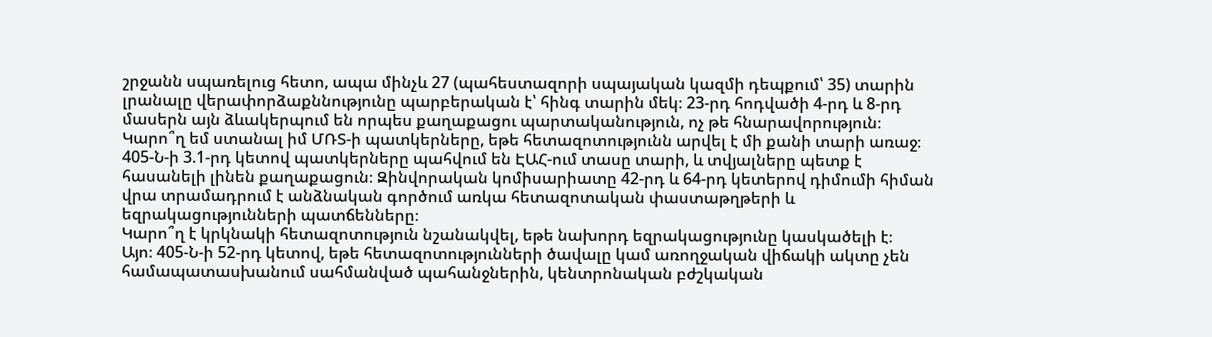շրջանն սպառելուց հետո, ապա մինչև 27 (պահեստազորի սպայական կազմի դեպքում՝ 35) տարին լրանալը վերափորձաքննությունը պարբերական է՝ հինգ տարին մեկ։ 23-րդ հոդվածի 4-րդ և 8-րդ մասերն այն ձևակերպում են որպես քաղաքացու պարտականություն, ոչ թե հնարավորություն։
Կարո՞ղ եմ ստանալ իմ ՄՌՏ-ի պատկերները, եթե հետազոտությունն արվել է մի քանի տարի առաջ։
405-Ն-ի 3.1-րդ կետով պատկերները պահվում են ԷԱՀ-ում տասը տարի, և տվյալները պետք է հասանելի լինեն քաղաքացուն։ Զինվորական կոմիսարիատը 42-րդ և 64-րդ կետերով դիմումի հիման վրա տրամադրում է անձնական գործում առկա հետազոտական փաստաթղթերի և եզրակացությունների պատճենները։
Կարո՞ղ է կրկնակի հետազոտություն նշանակվել, եթե նախորդ եզրակացությունը կասկածելի է։
Այո։ 405-Ն-ի 52-րդ կետով, եթե հետազոտությունների ծավալը կամ առողջական վիճակի ակտը չեն համապատասխանում սահմանված պահանջներին, կենտրոնական բժշկական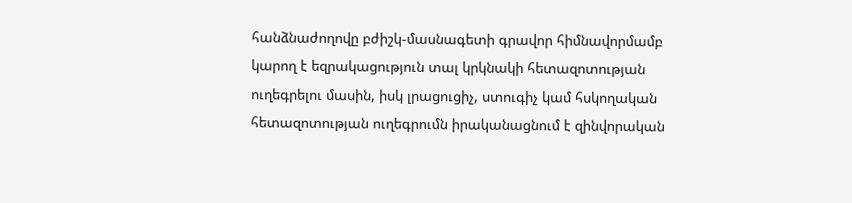հանձնաժողովը բժիշկ-մասնագետի գրավոր հիմնավորմամբ կարող է եզրակացություն տալ կրկնակի հետազոտության ուղեգրելու մասին, իսկ լրացուցիչ, ստուգիչ կամ հսկողական հետազոտության ուղեգրումն իրականացնում է զինվորական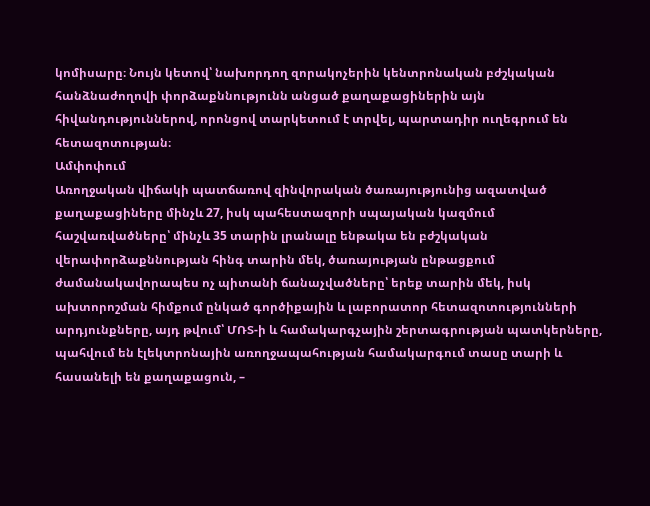կոմիսարը։ Նույն կետով՝ նախորդող զորակոչերին կենտրոնական բժշկական հանձնաժողովի փորձաքննությունն անցած քաղաքացիներին այն հիվանդություններով, որոնցով տարկետում է տրվել, պարտադիր ուղեգրում են հետազոտության։
Ամփոփում
Առողջական վիճակի պատճառով զինվորական ծառայությունից ազատված քաղաքացիները մինչև 27, իսկ պահեստազորի սպայական կազմում հաշվառվածները՝ մինչև 35 տարին լրանալը ենթակա են բժշկական վերափորձաքննության հինգ տարին մեկ, ծառայության ընթացքում ժամանակավորապես ոչ պիտանի ճանաչվածները՝ երեք տարին մեկ, իսկ ախտորոշման հիմքում ընկած գործիքային և լաբորատոր հետազոտությունների արդյունքները, այդ թվում՝ ՄՌՏ-ի և համակարգչային շերտագրության պատկերները, պահվում են էլեկտրոնային առողջապահության համակարգում տասը տարի և հասանելի են քաղաքացուն, –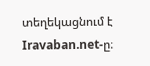տեղեկացնում է Iravaban.net-ը։